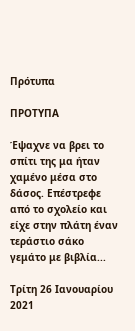Πρότυπα

ΠΡΟΤΥΠΑ

Έψαχνε να βρει το σπίτι της μα ήταν χαμένο μέσα στο δάσος. Επέστρεφε από το σχολείο και είχε στην πλάτη έναν τεράστιο σάκο γεμάτο με βιβλία...

Τρίτη 26 Ιανουαρίου 2021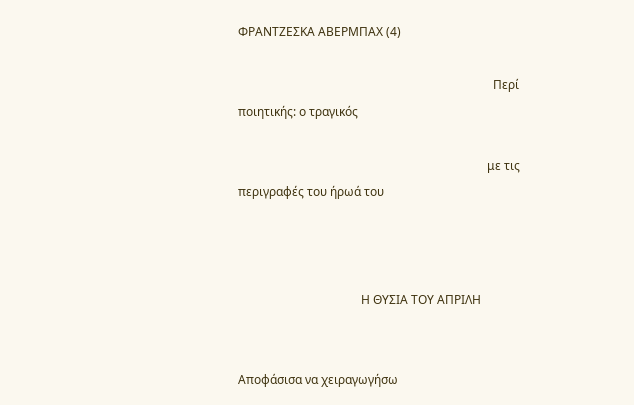ΦΡΑΝΤΖΕΣΚΑ ΑΒΕΡΜΠΑΧ (4)

                                                                                     Περί ποιητικής: ο τραγικός

                                                                                   με τις περιγραφές του ήρωά του



                                         Η ΘΥΣΙΑ ΤΟΥ ΑΠΡΙΛΗ


Αποφάσισα να χειραγωγήσω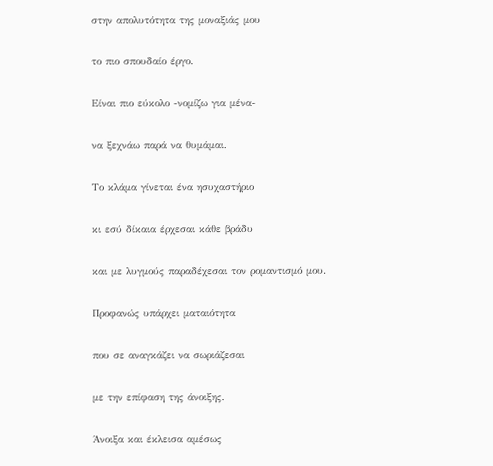στην απολυτότητα της μοναξιάς μου

το πιο σπουδαίο έργο.

Είναι πιο εύκολο -νομίζω για μένα-

να ξεχνάω παρά να θυμάμαι.

Το κλάμα γίνεται ένα ησυχαστήριο

κι εσύ δίκαια έρχεσαι κάθε βράδυ

και με λυγμούς παραδέχεσαι τον ρομαντισμό μου.

Προφανώς υπάρχει ματαιότητα

που σε αναγκάζει να σωριάζεσαι

με την επίφαση της άνοιξης.

Άνοιξα και έκλεισα αμέσως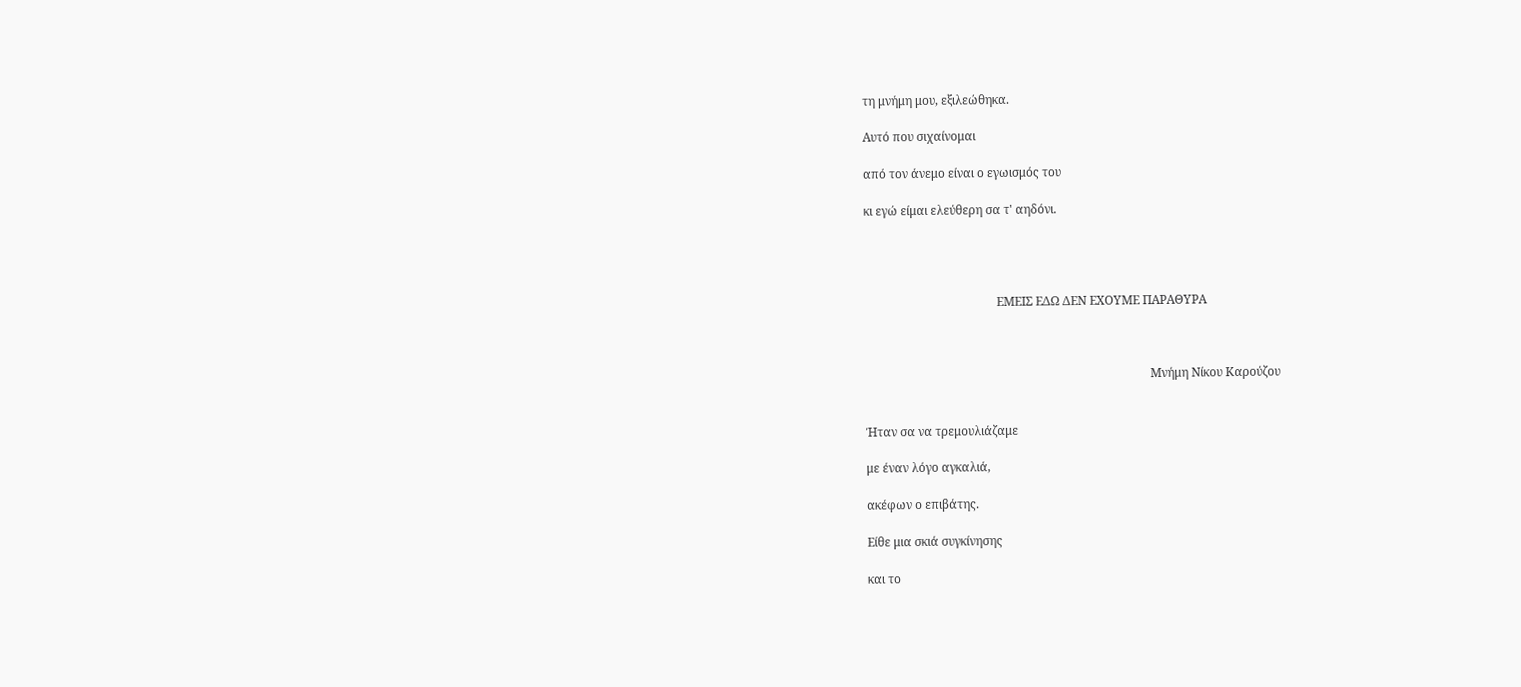τη μνήμη μου, εξιλεώθηκα.

Αυτό που σιχαίνομαι

από τον άνεμο είναι ο εγωισμός του

κι εγώ είμαι ελεύθερη σα τ' αηδόνι.




                                            ΕΜΕΙΣ ΕΔΩ ΔΕΝ ΕΧΟΥΜΕ ΠΑΡΑΘΥΡΑ



                                                                                               Μνήμη Νίκου Καρούζου


Ήταν σα να τρεμουλιάζαμε

με έναν λόγο αγκαλιά,

ακέφων ο επιβάτης.

Είθε μια σκιά συγκίνησης

και το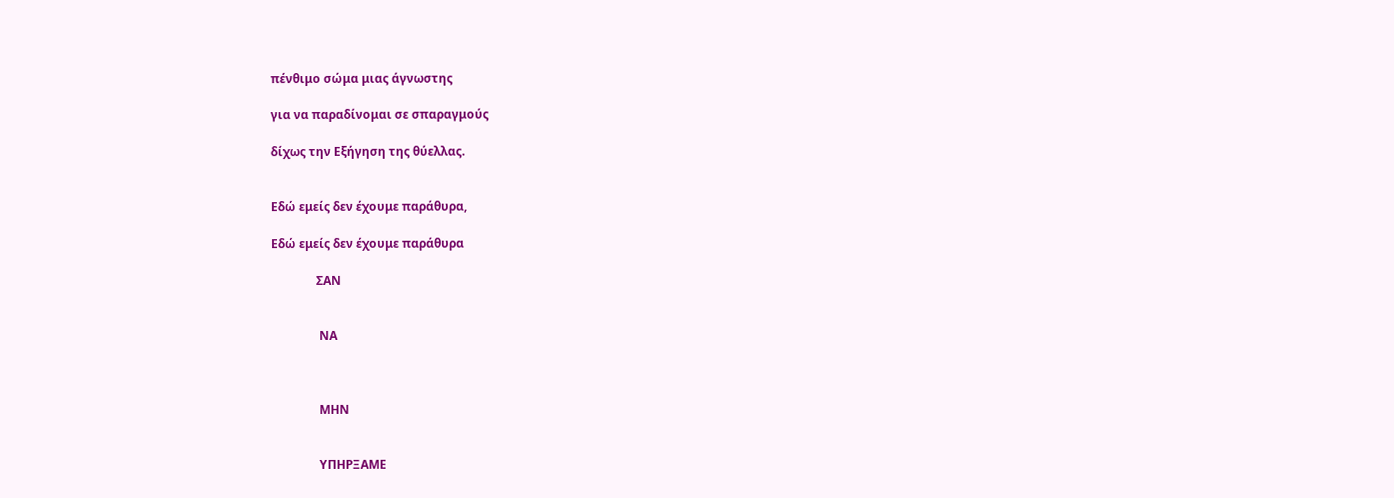πένθιμο σώμα μιας άγνωστης

για να παραδίνομαι σε σπαραγμούς

δίχως την Εξήγηση της θύελλας.


Εδώ εμείς δεν έχουμε παράθυρα,

Εδώ εμείς δεν έχουμε παράθυρα

               ΣΑΝ


                ΝΑ



                ΜΗΝ


                ΥΠΗΡΞΑΜΕ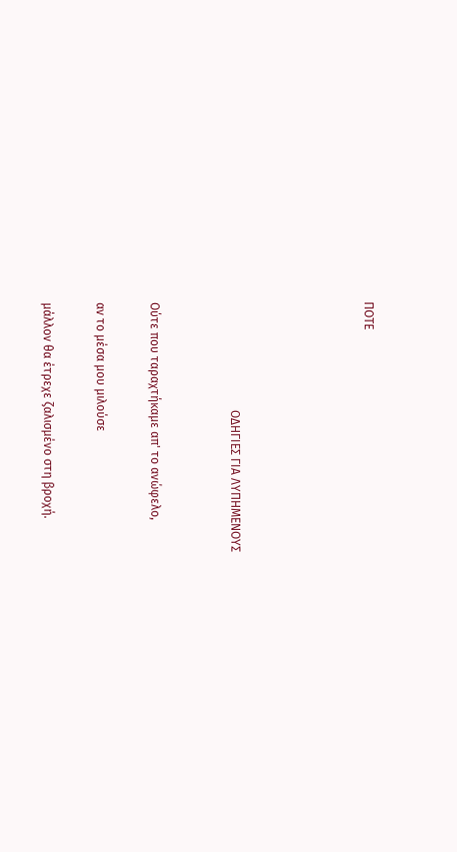ΠΟΤΕ




                                    ΟΔΗΓΙΕΣ ΓΙΑ ΛΥΠΗΜΕΝΟΥΣ


Ούτε που ταραχτήκαμε απ' το ανώφελο,

αν το μέσα μου μιλούσε

μάλλον θα έτρεχε ζαλισμένο στη βροχή.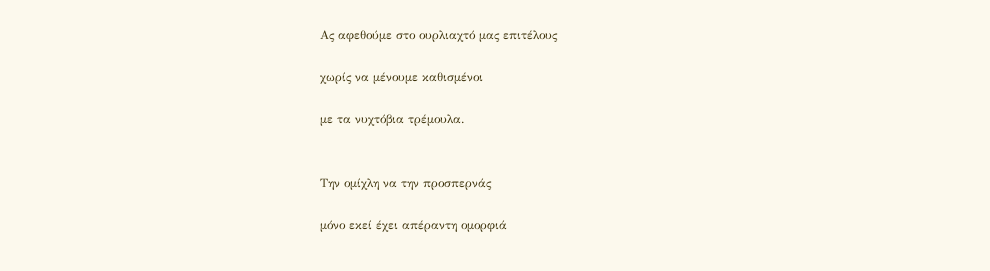Ας αφεθούμε στο ουρλιαχτό μας επιτέλους

χωρίς να μένουμε καθισμένοι

με τα νυχτόβια τρέμουλα.


Την ομίχλη να την προσπερνάς

μόνο εκεί έχει απέραντη ομορφιά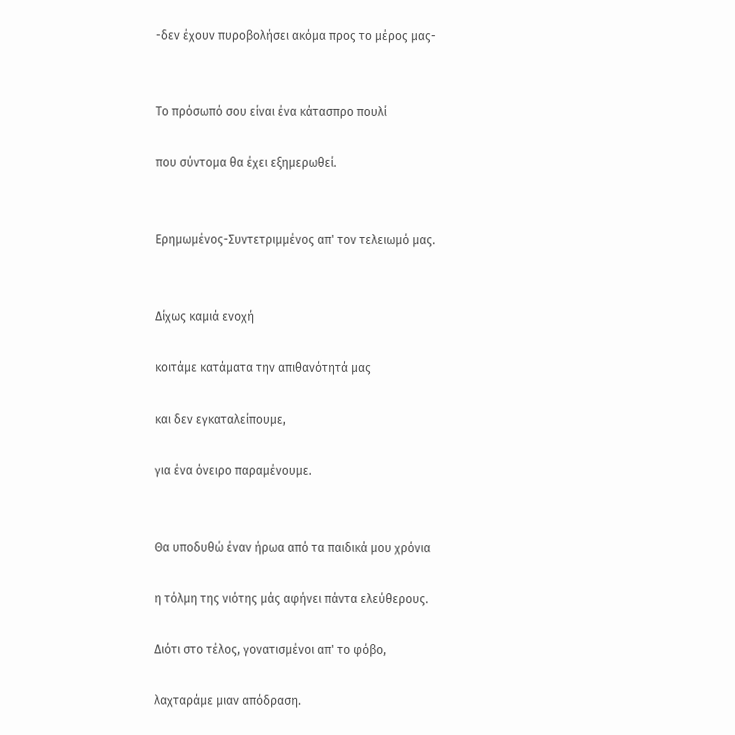-δεν έχουν πυροβολήσει ακόμα προς το μέρος μας-


Το πρόσωπό σου είναι ένα κάτασπρο πουλί

που σύντομα θα έχει εξημερωθεί.


Ερημωμένος-Συντετριμμένος απ' τον τελειωμό μας.


Δίχως καμιά ενοχή

κοιτάμε κατάματα την απιθανότητά μας

και δεν εγκαταλείπουμε,

για ένα όνειρο παραμένουμε.


Θα υποδυθώ έναν ήρωα από τα παιδικά μου χρόνια

η τόλμη της νιότης μάς αφήνει πάντα ελεύθερους.

Διότι στο τέλος, γονατισμένοι απ' το φόβο,

λαχταράμε μιαν απόδραση.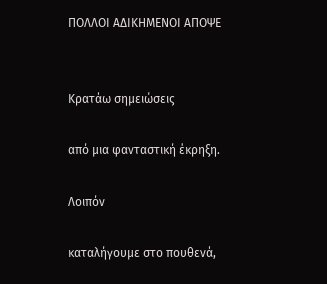ΠΟΛΛΟΙ ΑΔΙΚΗΜΕΝΟΙ ΑΠΟΨΕ


Κρατάω σημειώσεις

από μια φανταστική έκρηξη.

Λοιπόν

καταλήγουμε στο πουθενά,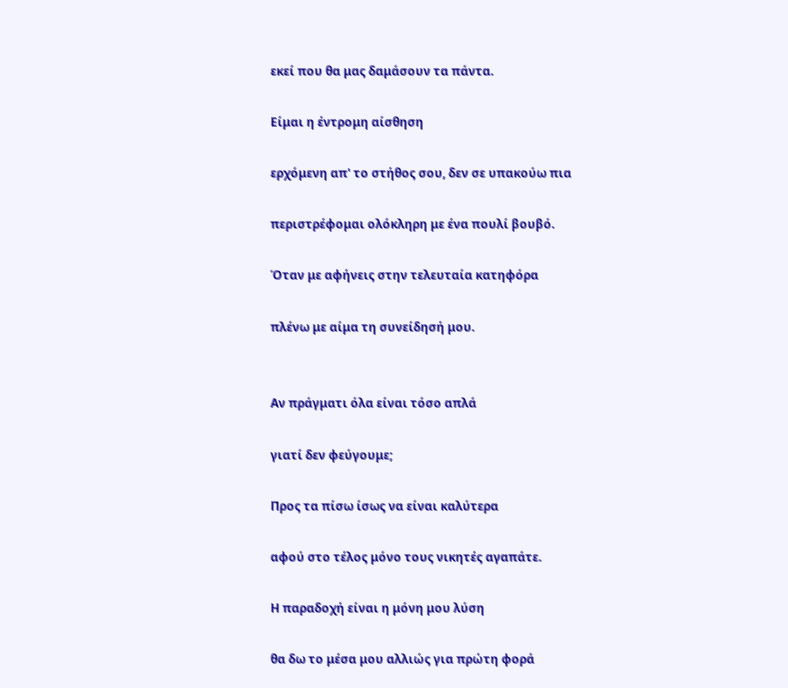εκεί που θα μας δαμάσουν τα πάντα.

Είμαι η έντρομη αίσθηση

ερχόμενη απ' το στήθος σου, δεν σε υπακούω πια

περιστρέφομαι ολόκληρη με ένα πουλί βουβό.

Όταν με αφήνεις στην τελευταία κατηφόρα

πλένω με αίμα τη συνείδησή μου.


Αν πράγματι όλα είναι τόσο απλά

γιατί δεν φεύγουμε;

Προς τα πίσω ίσως να είναι καλύτερα

αφού στο τέλος μόνο τους νικητές αγαπάτε.

Η παραδοχή είναι η μόνη μου λύση

θα δω το μέσα μου αλλιώς για πρώτη φορά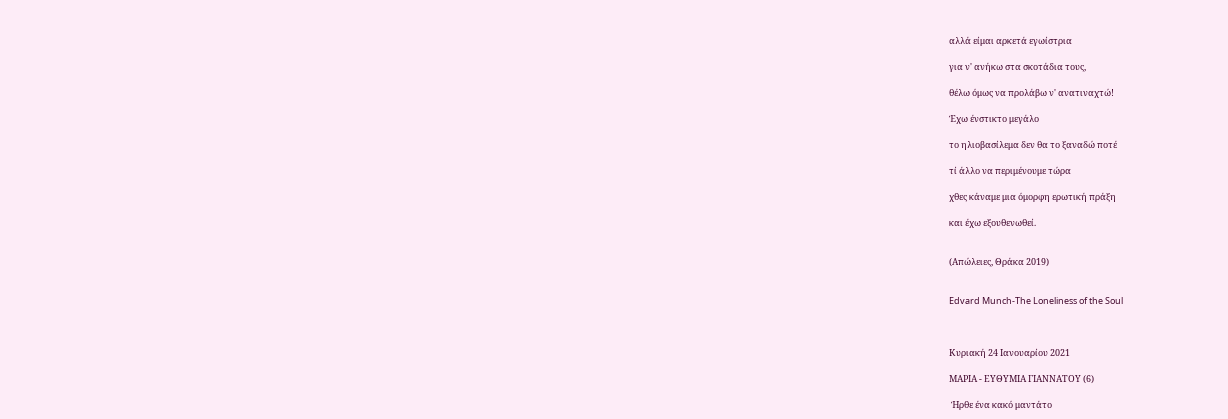αλλά είμαι αρκετά εγωίστρια

για ν' ανήκω στα σκοτάδια τους,

θέλω όμως να προλάβω ν' ανατιναχτώ!

Έχω ένστικτο μεγάλο

το ηλιοβασίλεμα δεν θα το ξαναδώ ποτέ

τί άλλο να περιμένουμε τώρα

χθες κάναμε μια όμορφη ερωτική πράξη

και έχω εξουθενωθεί.


(Απώλειες, Θράκα 2019)


Edvard Munch-The Loneliness of the Soul



Κυριακή 24 Ιανουαρίου 2021

ΜΑΡΙΑ - ΕΥΘΥΜΙΑ ΓΙΑΝΝΑΤΟΥ (6)

 Ήρθε ένα κακό μαντάτο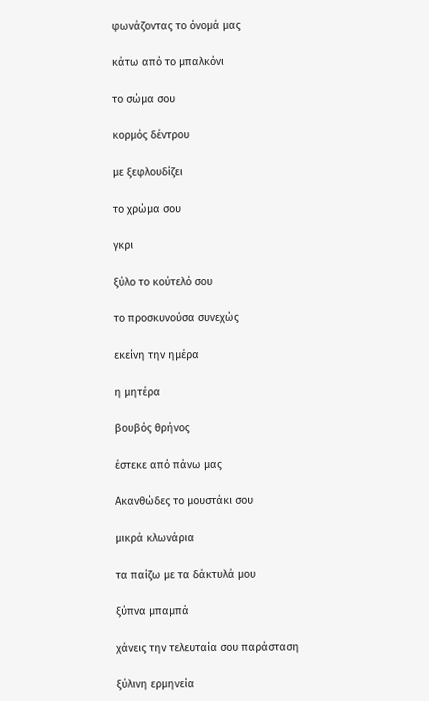φωνάζοντας το όνομά μας

κάτω από το μπαλκόνι

το σώμα σου

κορμός δέντρου

με ξεφλουδίζει

το χρώμα σου

γκρι

ξύλο το κούτελό σου

το προσκυνούσα συνεχώς

εκείνη την ημέρα

η μητέρα

βουβός θρήνος

έστεκε από πάνω μας

Ακανθώδες το μουστάκι σου

μικρά κλωνάρια

τα παίζω με τα δάκτυλά μου

ξύπνα μπαμπά

χάνεις την τελευταία σου παράσταση

ξύλινη ερμηνεία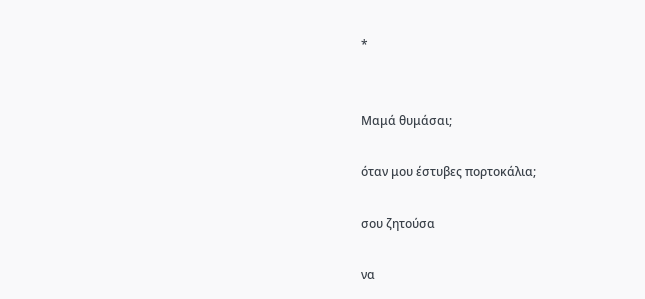*


Μαμά θυμάσαι;

όταν μου έστυβες πορτοκάλια;

σου ζητούσα

να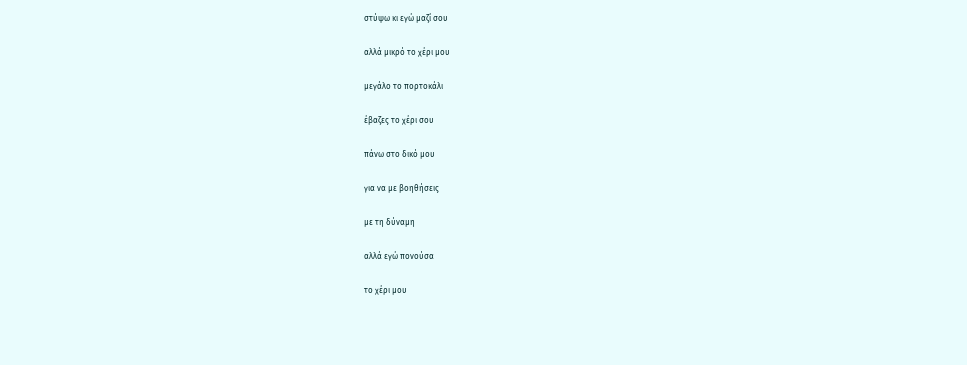στύψω κι εγώ μαζί σου

αλλά μικρό το χέρι μου

μεγάλο το πορτοκάλι

έβαζες το χέρι σου

πάνω στο δικό μου

για να με βοηθήσεις

με τη δύναμη

αλλά εγώ πονούσα

το χέρι μου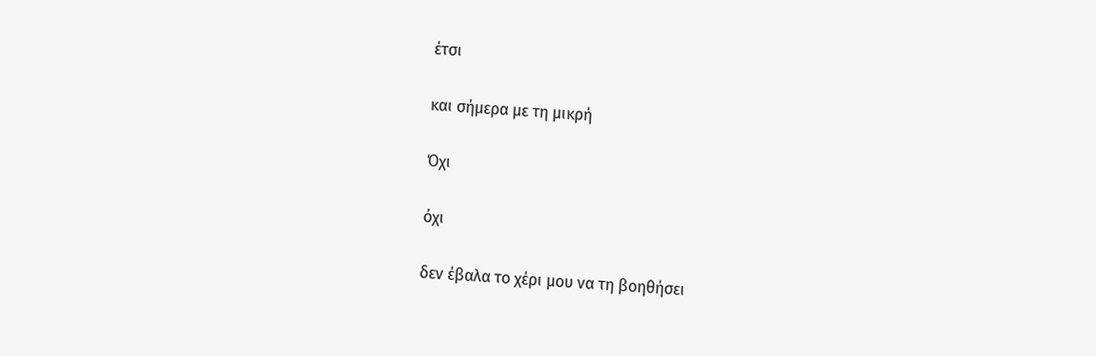έτσι

και σήμερα με τη μικρή

Όχι

όχι

δεν έβαλα το χέρι μου να τη βοηθήσει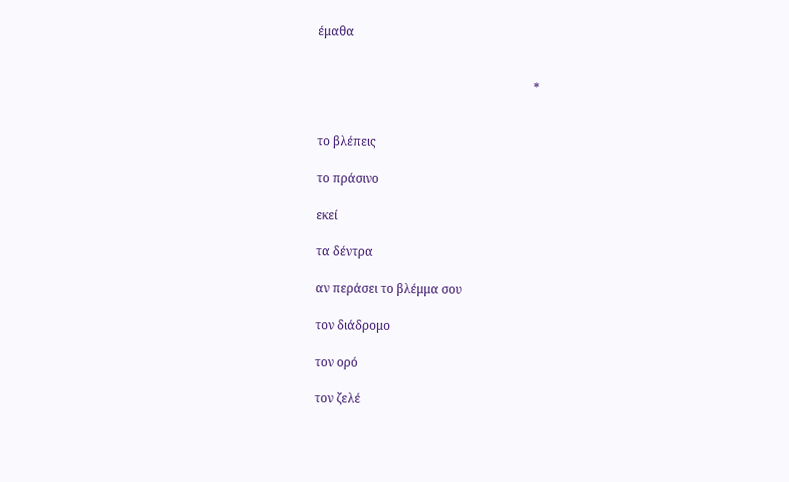έμαθα


                                                                        *


το βλέπεις

το πράσινο

εκεί

τα δέντρα

αν περάσει το βλέμμα σου

τον διάδρομο

τον ορό

τον ζελέ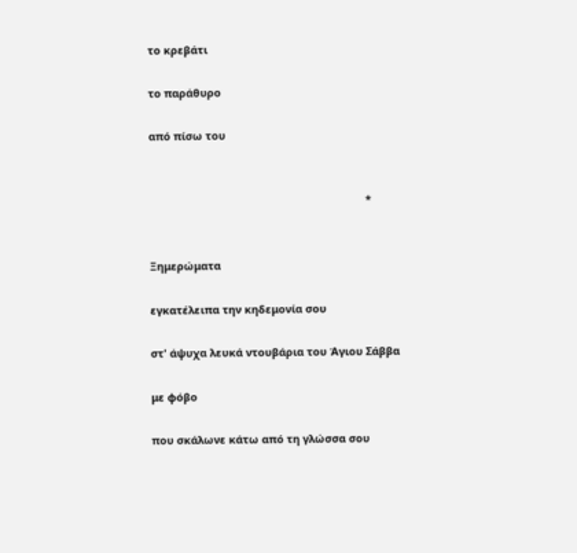το κρεβάτι

το παράθυρο

από πίσω του


                                                                        *


Ξημερώματα

εγκατέλειπα την κηδεμονία σου

στ' άψυχα λευκά ντουβάρια του Άγιου Σάββα

με φόβο

που σκάλωνε κάτω από τη γλώσσα σου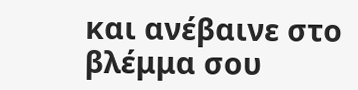και ανέβαινε στο βλέμμα σου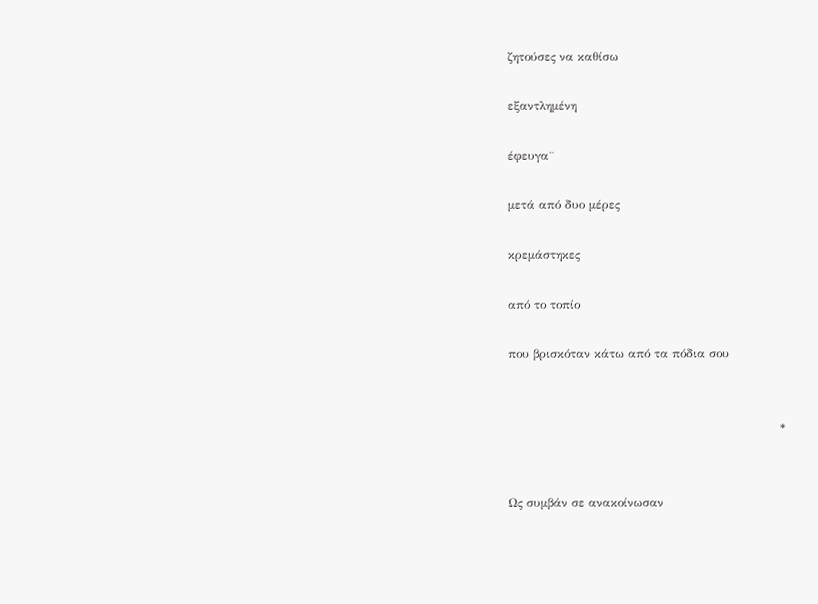ζητούσες να καθίσω

εξαντλημένη

έφευγα¨

μετά από δυο μέρες

κρεμάστηκες

από το τοπίο

που βρισκόταν κάτω από τα πόδια σου


                                                                    *


Ως συμβάν σε ανακοίνωσαν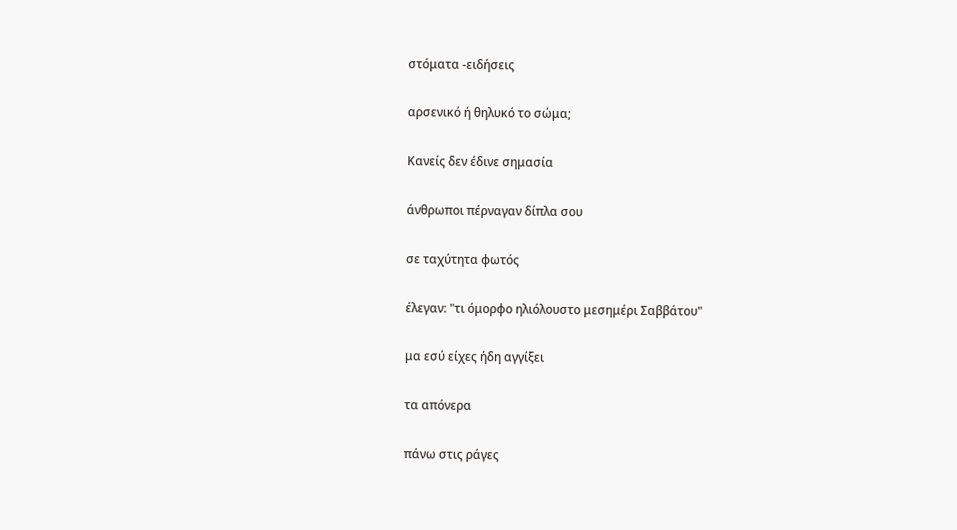στόματα -ειδήσεις

αρσενικό ή θηλυκό το σώμα;

Κανείς δεν έδινε σημασία

άνθρωποι πέρναγαν δίπλα σου

σε ταχύτητα φωτός

έλεγαν: "τι όμορφο ηλιόλουστο μεσημέρι Σαββάτου"

μα εσύ είχες ήδη αγγίξει

τα απόνερα

πάνω στις ράγες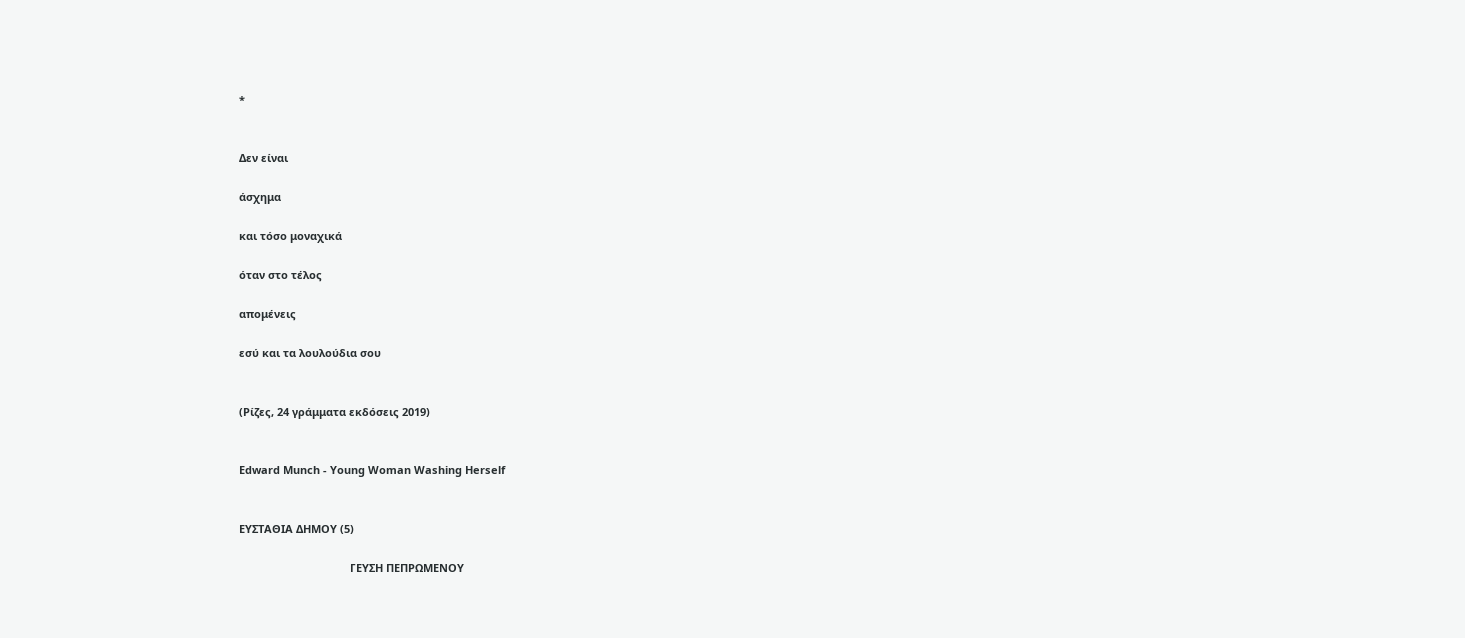*


Δεν είναι

άσχημα

και τόσο μοναχικά

όταν στο τέλος

απομένεις

εσύ και τα λουλούδια σου


(Ρίζες, 24 γράμματα εκδόσεις 2019)


Edward Munch - Young Woman Washing Herself


ΕΥΣΤΑΘΙΑ ΔΗΜΟΥ (5)

                                     ΓΕΥΣΗ ΠΕΠΡΩΜΕΝΟΥ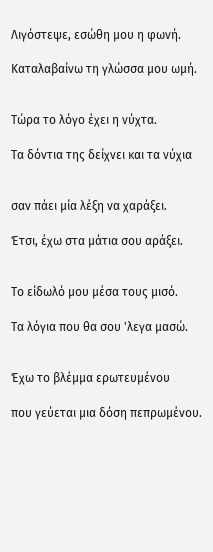Λιγόστεψε, εσώθη μου η φωνή.

Καταλαβαίνω τη γλώσσα μου ωμή.


Τώρα το λόγο έχει η νύχτα.

Τα δόντια της δείχνει και τα νύχια


σαν πάει μία λέξη να χαράξει.

Έτσι, έχω στα μάτια σου αράξει.


Το είδωλό μου μέσα τους μισό.

Τα λόγια που θα σου 'λεγα μασώ.


Έχω το βλέμμα ερωτευμένου

που γεύεται μια δόση πεπρωμένου.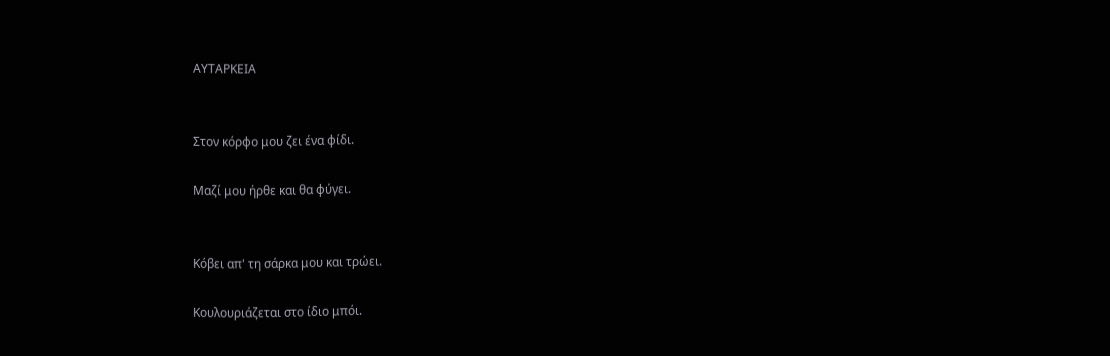ΑΥΤΑΡΚΕΙΑ


Στον κόρφο μου ζει ένα φίδι.

Μαζί μου ήρθε και θα φύγει.


Κόβει απ' τη σάρκα μου και τρώει.

Κουλουριάζεται στο ίδιο μπόι.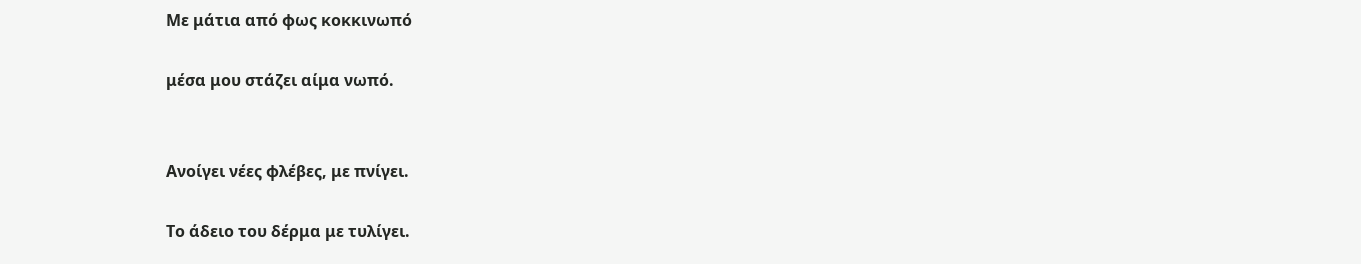Με μάτια από φως κοκκινωπό

μέσα μου στάζει αίμα νωπό.


Ανοίγει νέες φλέβες, με πνίγει.

Το άδειο του δέρμα με τυλίγει.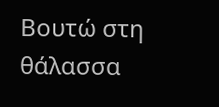Βουτώ στη θάλασσα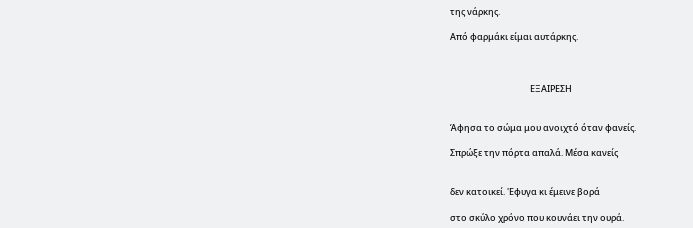της νάρκης.

Από φαρμάκι είμαι αυτάρκης.



                                        ΕΞΑΙΡΕΣΗ


Άφησα το σώμα μου ανοιχτό όταν φανείς.

Σπρώξε την πόρτα απαλά. Μέσα κανείς


δεν κατοικεί. 'Εφυγα κι έμεινε βορά

στο σκύλο χρόνο που κουνάει την ουρά.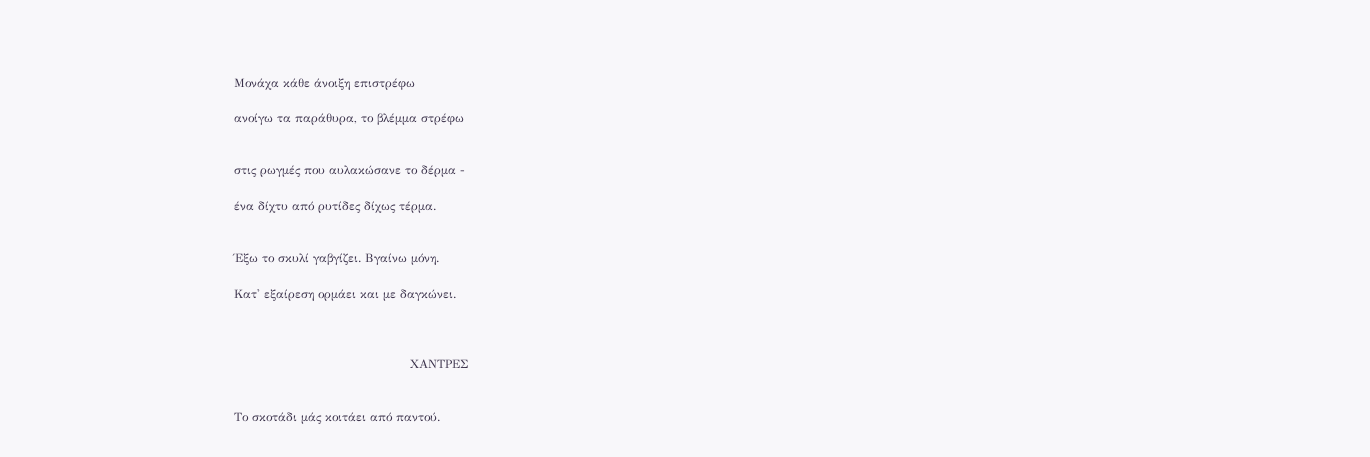Μονάχα κάθε άνοιξη επιστρέφω

ανοίγω τα παράθυρα, το βλέμμα στρέφω


στις ρωγμές που αυλακώσανε το δέρμα -

ένα δίχτυ από ρυτίδες δίχως τέρμα.


Έξω το σκυλί γαβγίζει. Βγαίνω μόνη.

Κατ' εξαίρεση ορμάει και με δαγκώνει.



                                            ΧΑΝΤΡΕΣ


Το σκοτάδι μάς κοιτάει από παντού.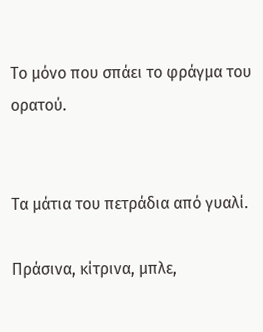Το μόνο που σπάει το φράγμα του ορατού.


Τα μάτια του πετράδια από γυαλί.

Πράσινα, κίτρινα, μπλε,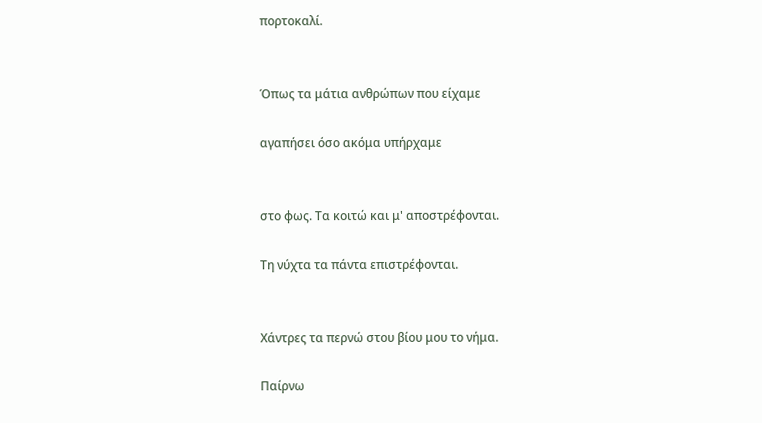πορτοκαλί.


Όπως τα μάτια ανθρώπων που είχαμε

αγαπήσει όσο ακόμα υπήρχαμε


στο φως. Τα κοιτώ και μ' αποστρέφονται.

Τη νύχτα τα πάντα επιστρέφονται.


Χάντρες τα περνώ στου βίου μου το νήμα.

Παίρνω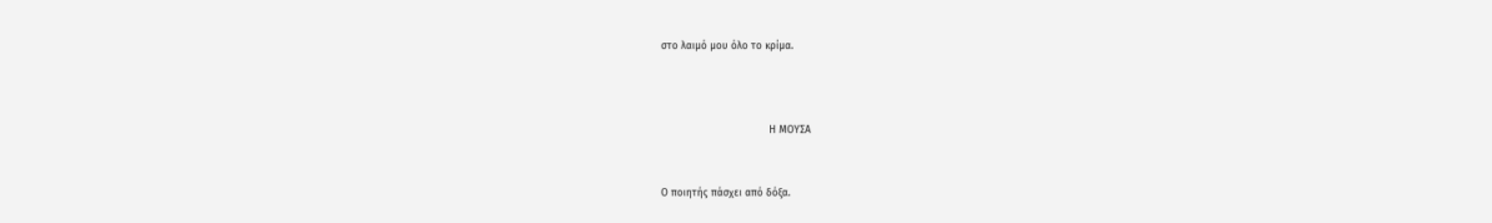στο λαιμό μου όλο το κρίμα.



                                    Η ΜΟΥΣΑ


Ο ποιητής πάσχει από δόξα.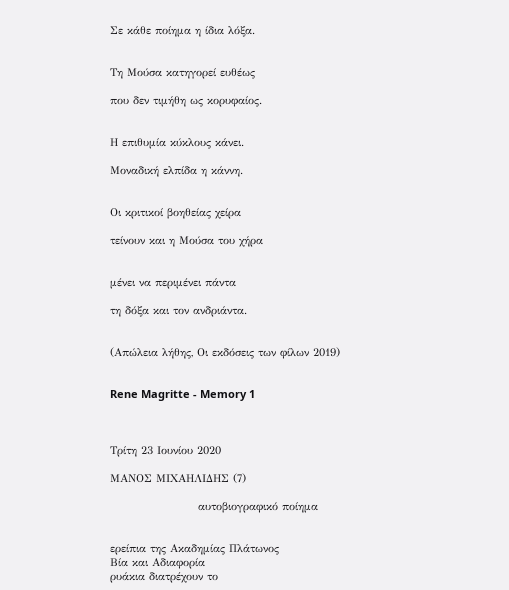Σε κάθε ποίημα η ίδια λόξα.


Τη Μούσα κατηγορεί ευθέως

που δεν τιμήθη ως κορυφαίος.


Η επιθυμία κύκλους κάνει.

Μοναδική ελπίδα η κάννη.


Οι κριτικοί βοηθείας χείρα

τείνουν και η Μούσα του χήρα


μένει να περιμένει πάντα

τη δόξα και τον ανδριάντα.


(Απώλεια λήθης, Οι εκδόσεις των φίλων 2019)


Rene Magritte - Memory 1



Τρίτη 23 Ιουνίου 2020

ΜΑΝΟΣ ΜΙΧΑΗΛΙΔΗΣ (7)

                      αυτοβιογραφικό ποίημα


ερείπια της Ακαδημίας Πλάτωνος
Βία και Αδιαφορία
ρυάκια διατρέχουν το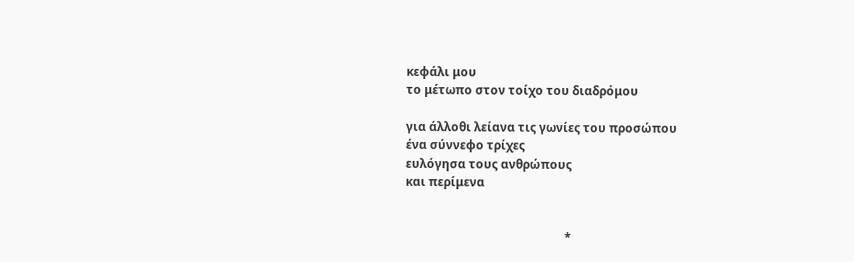κεφάλι μου
το μέτωπο στον τοίχο του διαδρόμου

για άλλοθι λείανα τις γωνίες του προσώπου
ένα σύννεφο τρίχες
ευλόγησα τους ανθρώπους
και περίμενα


                                                     *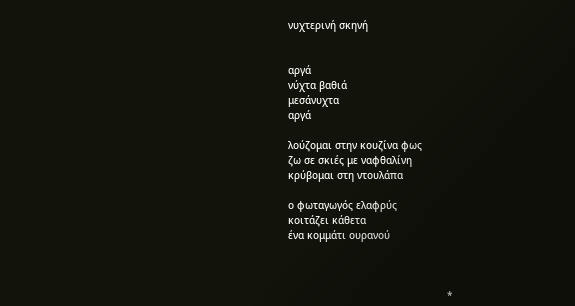νυχτερινή σκηνή


αργά
νύχτα βαθιά
μεσάνυχτα
αργά

λούζομαι στην κουζίνα φως
ζω σε σκιές με ναφθαλίνη
κρύβομαι στη ντουλάπα

ο φωταγωγός ελαφρύς
κοιτάζει κάθετα
ένα κομμάτι ουρανού



                                                     *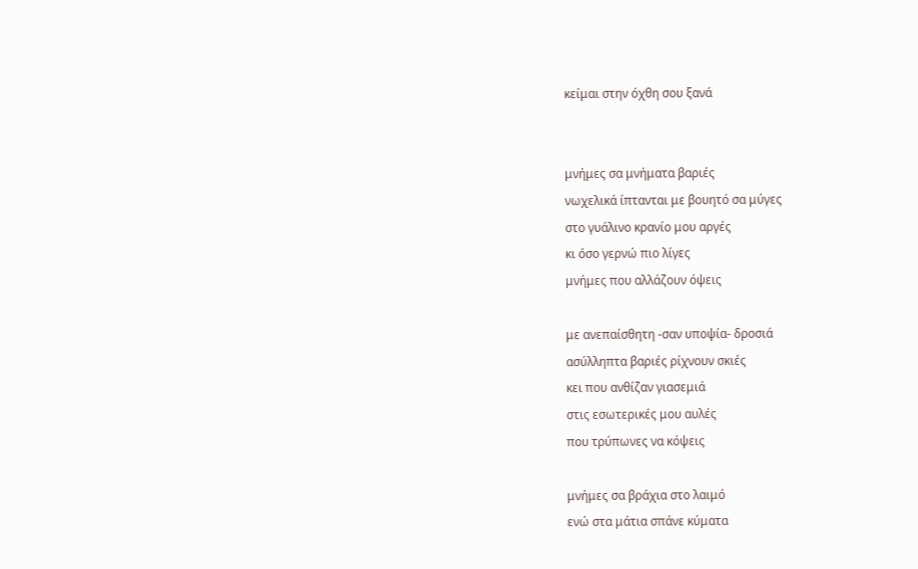κείμαι στην όχθη σου ξανά


μνήμες σα μνήματα βαριές
νωχελικά ίπτανται με βουητό σα μύγες
στο γυάλινο κρανίο μου αργές
κι όσο γερνώ πιο λίγες
μνήμες που αλλάζουν όψεις

με ανεπαίσθητη -σαν υποψία- δροσιά
ασύλληπτα βαριές ρίχνουν σκιές
κει που ανθίζαν γιασεμιά
στις εσωτερικές μου αυλές
που τρύπωνες να κόψεις

μνήμες σα βράχια στο λαιμό
ενώ στα μάτια σπάνε κύματα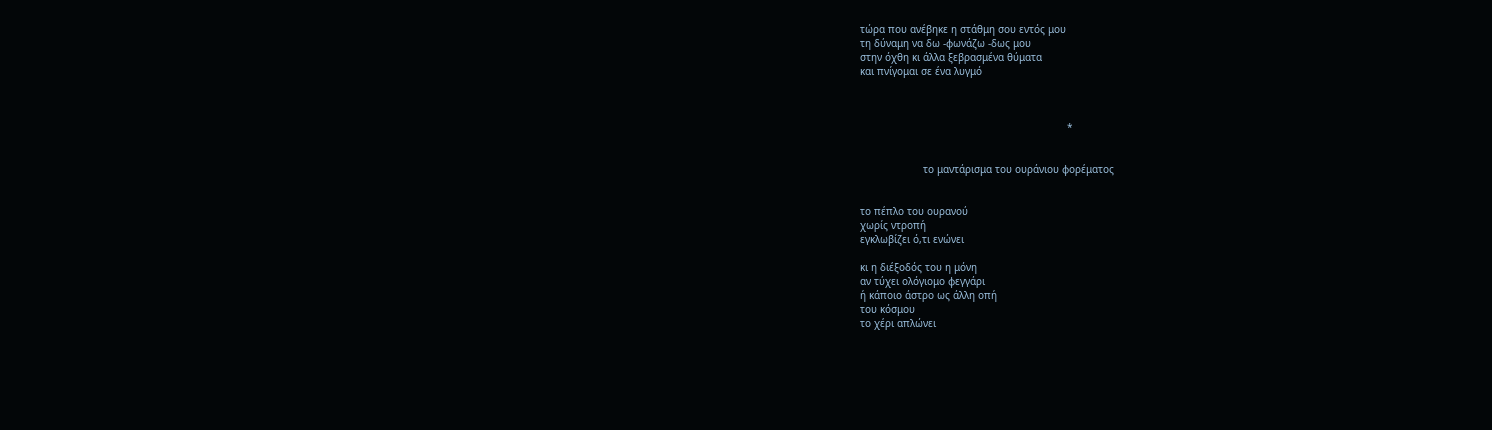τώρα που ανέβηκε η στάθμη σου εντός μου
τη δύναμη να δω -φωνάζω -δως μου
στην όχθη κι άλλα ξεβρασμένα θύματα
και πνίγομαι σε ένα λυγμό



                                                                     *


                     το μαντάρισμα του ουράνιου φορέματος


το πέπλο του ουρανού
χωρίς ντροπή
εγκλωβίζει ό,τι ενώνει

κι η διέξοδός του η μόνη
αν τύχει ολόγιομο φεγγάρι
ή κάποιο άστρο ως άλλη οπή
του κόσμου
το χέρι απλώνει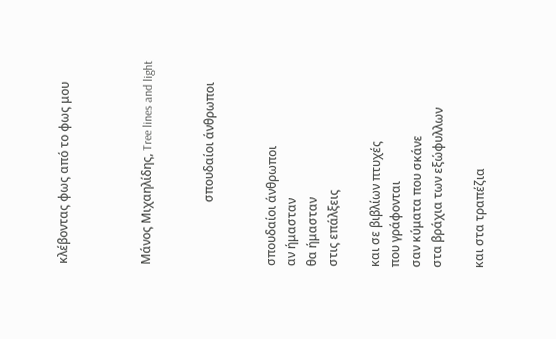κλέβοντας φως από το φως μου



Μάνος Μιχαηλίδης, Tree lines and light


                     σπουδαίοι άνθρωποι


σπουδαίοι άνθρωποι
αν ήμασταν
θα ήμασταν
στις επάλξεις

και σε βιβλίων πτυχές
που γράφονται
σαν κύματα που σκάνε
στα βράχια των εξώφυλλων

και στα τραπέζια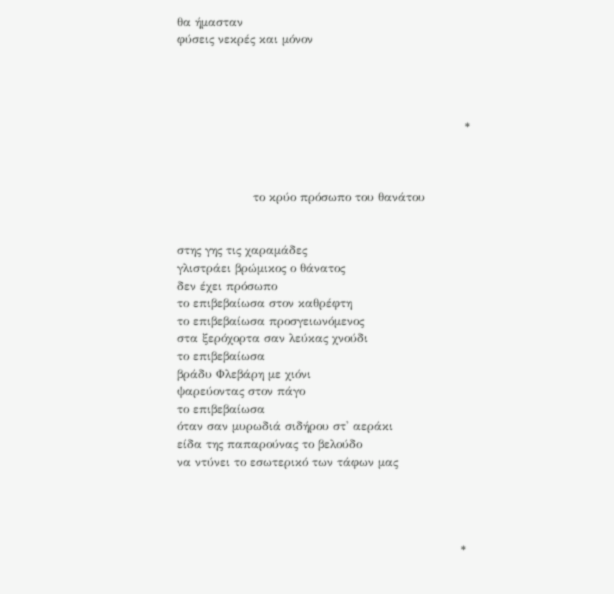θα ήμασταν
φύσεις νεκρές και μόνον




                                                                        *



                   το κρύο πρόσωπο του θανάτου


στης γης τις χαραμάδες
γλιστράει βρώμικος ο θάνατος
δεν έχει πρόσωπο
το επιβεβαίωσα στον καθρέφτη
το επιβεβαίωσα προσγειωνόμενος
στα ξερόχορτα σαν λεύκας χνούδι
το επιβεβαίωσα
βράδυ Φλεβάρη με χιόνι
ψαρεύοντας στον πάγο
το επιβεβαίωσα
όταν σαν μυρωδιά σιδήρου στ' αεράκι
είδα της παπαρούνας το βελούδο
να ντύνει το εσωτερικό των τάφων μας




                                                                       *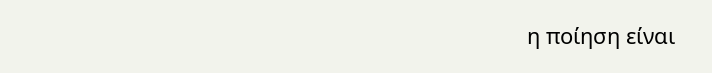η ποίηση είναι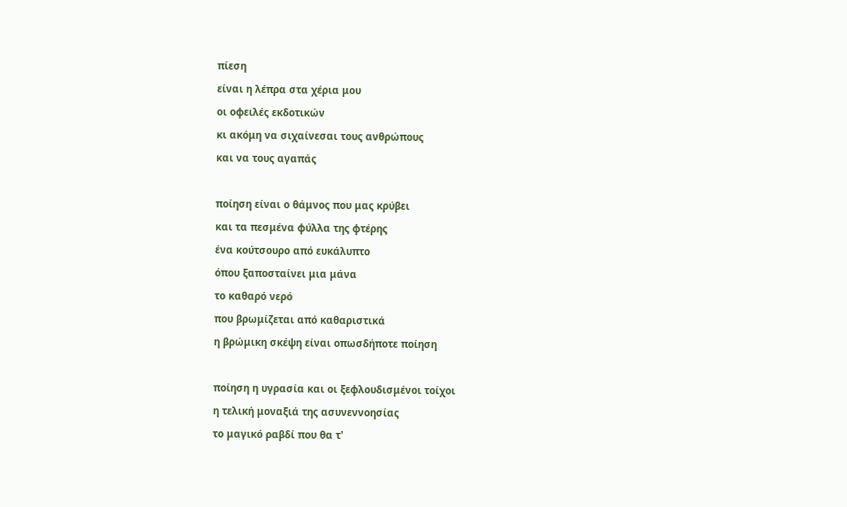πίεση
είναι η λέπρα στα χέρια μου
οι οφειλές εκδοτικών
κι ακόμη να σιχαίνεσαι τους ανθρώπους
και να τους αγαπάς

ποίηση είναι ο θάμνος που μας κρύβει
και τα πεσμένα φύλλα της φτέρης
ένα κούτσουρο από ευκάλυπτο
όπου ξαποσταίνει μια μάνα
το καθαρό νερό
που βρωμίζεται από καθαριστικά
η βρώμικη σκέψη είναι οπωσδήποτε ποίηση

ποίηση η υγρασία και οι ξεφλουδισμένοι τοίχοι
η τελική μοναξιά της ασυνεννοησίας
το μαγικό ραβδί που θα τ'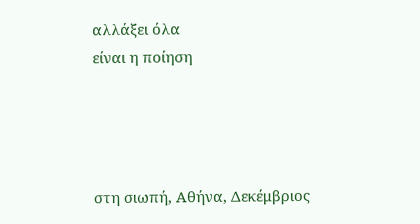αλλάξει όλα
είναι η ποίηση




στη σιωπή, Αθήνα, Δεκέμβριος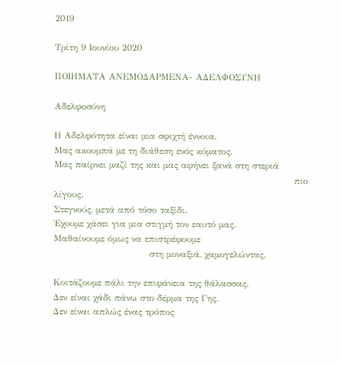2019

Τρίτη 9 Ιουνίου 2020

ΠΟΙΗΜΑΤΑ ΑΝΕΜΟΔΑΡΜΕΝΑ- ΑΔΕΛΦΟΣΥΝΗ

Αδελφοσύνη

Η Αδελφότητα είναι μια σφιχτή έννοια.
Μας ακουμπά με τη διάθεση ενός κύματος.
Μας παίρνει μαζί της και μας αφήνει ξανά στη στεριά
                                                                                πιο λίγους.
Στεγνούς, μετά από τόσο ταξίδι.
Έχουμε χάσει για μια στιγμή τον εαυτό μας.
Μαθαίνουμε όμως να επιστρέφουμε
                                στη μοναξιά, χαμογελώντας.

Κοιτάζουμε πάλι την επιφάνεια της θάλασσας.
Δεν είναι χάδι πάνω στο δέρμα της Γης.
Δεν είναι απλώς ένας τρόπος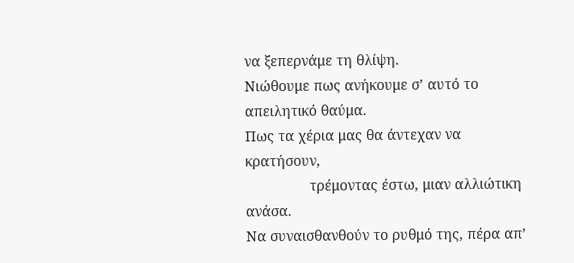να ξεπερνάμε τη θλίψη.
Νιώθουμε πως ανήκουμε σ’ αυτό το απειλητικό θαύμα.
Πως τα χέρια μας θα άντεχαν να κρατήσουν,
                τρέμοντας έστω, μιαν αλλιώτικη ανάσα.
Να συναισθανθούν το ρυθμό της, πέρα απ’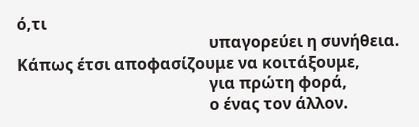ό,τι
                                                υπαγορεύει η συνήθεια.
Κάπως έτσι αποφασίζουμε να κοιτάξουμε,
                                                για πρώτη φορά,
                                                ο ένας τον άλλον.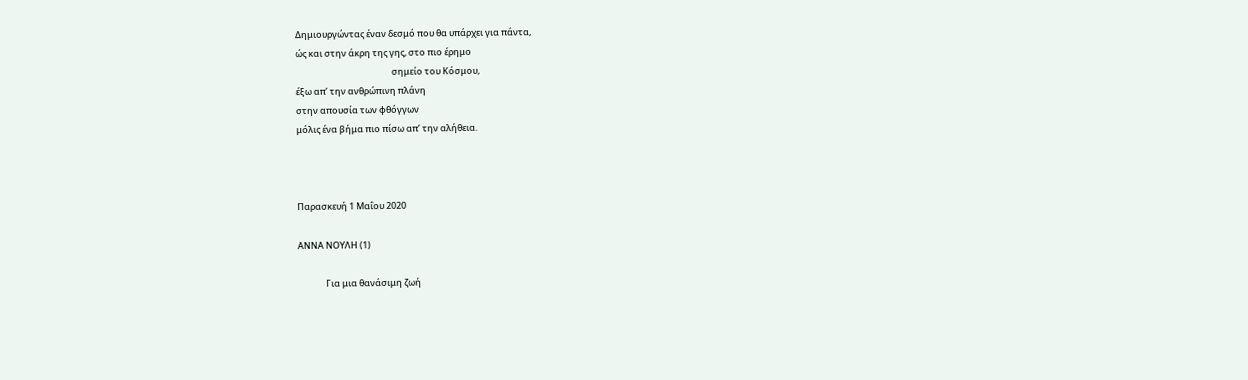Δημιουργώντας έναν δεσμό που θα υπάρχει για πάντα,
ώς και στην άκρη της γης, στο πιο έρημο
                                                σημείο του Κόσμου,
έξω απ’ την ανθρώπινη πλάνη
στην απουσία των φθόγγων
μόλις ένα βήμα πιο πίσω απ’ την αλήθεια.



Παρασκευή 1 Μαΐου 2020

ΑΝΝΑ ΝΟΥΛΗ (1)

              Για μια θανάσιμη ζωή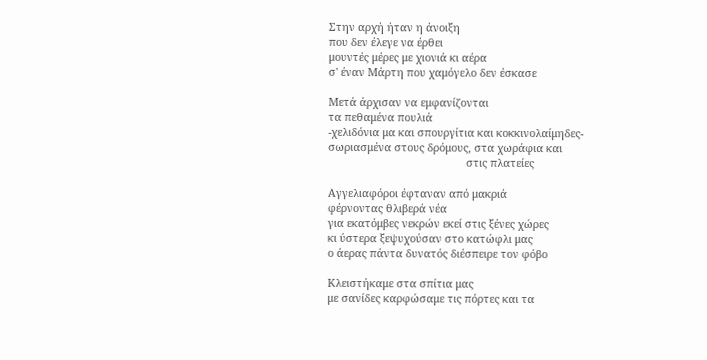Στην αρχή ήταν η άνοιξη
που δεν έλεγε να έρθει
μουντές μέρες με χιονιά κι αέρα
σ' έναν Μάρτη που χαμόγελο δεν έσκασε

Μετά άρχισαν να εμφανίζονται
τα πεθαμένα πουλιά
-χελιδόνια μα και σπουργίτια και κοκκινολαίμηδες-
σωριασμένα στους δρόμους, στα χωράφια και
                                              στις πλατείες

Αγγελιαφόροι έφταναν από μακριά
φέρνοντας θλιβερά νέα
για εκατόμβες νεκρών εκεί στις ξένες χώρες
κι ύστερα ξεψυχούσαν στο κατώφλι μας
ο άερας πάντα δυνατός διέσπειρε τον φόβο

Κλειστήκαμε στα σπίτια μας
με σανίδες καρφώσαμε τις πόρτες και τα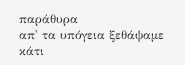παράθυρα
απ' τα υπόγεια ξεθάψαμε κάτι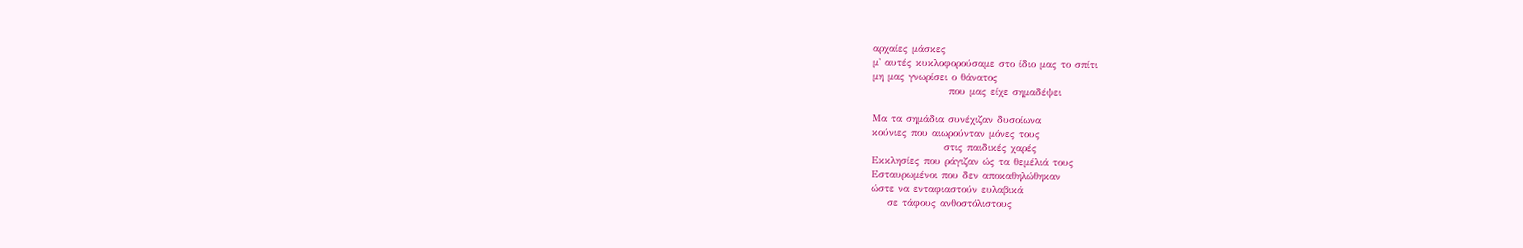αρχαίες μάσκες
μ' αυτές κυκλοφορούσαμε στο ίδιο μας το σπίτι
μη μας γνωρίσει ο θάνατος
                   που μας είχε σημαδέψει

Μα τα σημάδια συνέχιζαν δυσοίωνα
κούνιες που αιωρούνταν μόνες τους
                  στις παιδικές χαρές
Εκκλησίες που ράγιζαν ώς τα θεμέλιά τους
Εσταυρωμένοι που δεν αποκαθηλώθηκαν
ώστε να ενταφιαστούν ευλαβικά
    σε τάφους ανθοστόλιστους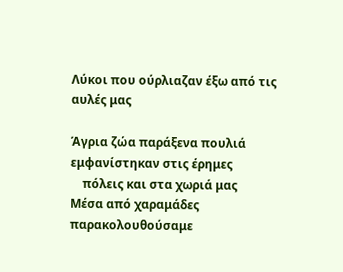Λύκοι που ούρλιαζαν έξω από τις αυλές μας

Άγρια ζώα παράξενα πουλιά
εμφανίστηκαν στις έρημες
    πόλεις και στα χωριά μας
Μέσα από χαραμάδες παρακολουθούσαμε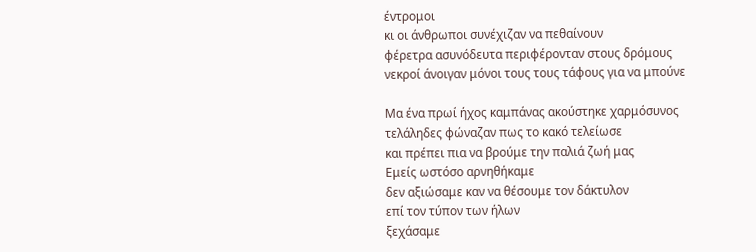έντρομοι
κι οι άνθρωποι συνέχιζαν να πεθαίνουν
φέρετρα ασυνόδευτα περιφέρονταν στους δρόμους
νεκροί άνοιγαν μόνοι τους τους τάφους για να μπούνε

Μα ένα πρωί ήχος καμπάνας ακούστηκε χαρμόσυνος
τελάληδες φώναζαν πως το κακό τελείωσε
και πρέπει πια να βρούμε την παλιά ζωή μας
Εμείς ωστόσο αρνηθήκαμε
δεν αξιώσαμε καν να θέσουμε τον δάκτυλον
επί τον τύπον των ήλων
ξεχάσαμε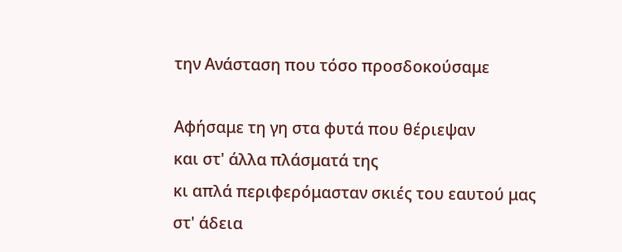την Ανάσταση που τόσο προσδοκούσαμε

Αφήσαμε τη γη στα φυτά που θέριεψαν
και στ' άλλα πλάσματά της
κι απλά περιφερόμασταν σκιές του εαυτού μας
στ' άδεια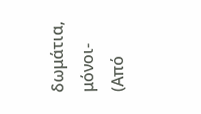δωμάτια, μόνοι-
(Από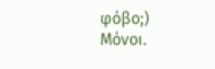φόβο;) Μόνοι.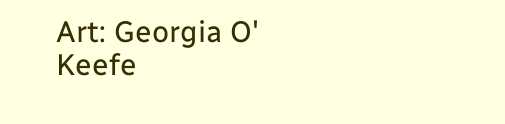Art: Georgia O' Keefe